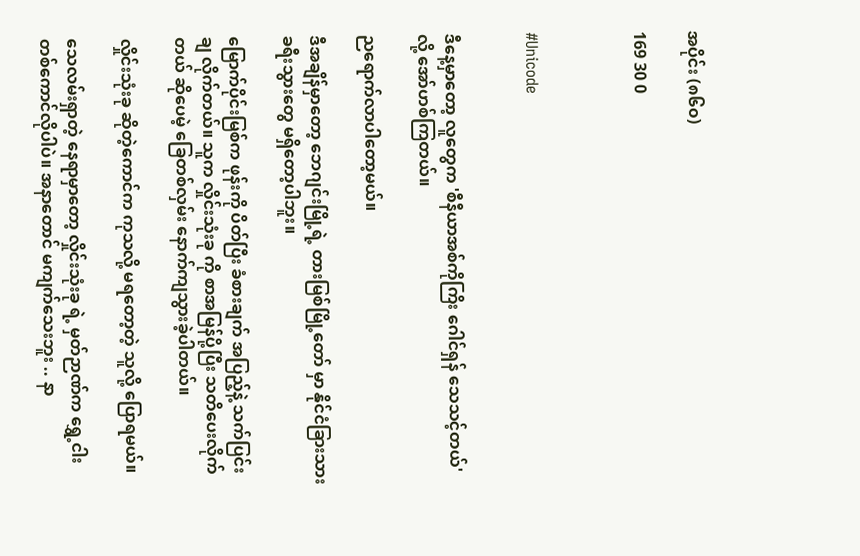အပိုင်း (၈၆၀)

169 30 0



#Unicode


ဒီနေ့မှာတော့ လူတွေက 'စီနီယာအစ်ကိုကြိး ဂေါင်ရှန် သေသင့်တယ်' လို့ အော်ဟစ်ကြတယ်။

ညရောက်လာပါတော့မယ်။

ဒီအချိန်မှာတော့ ဘေဂျင်းမြို့ရဲ့ တားမြစ်မြို့တော် မှာ နိုင်ငံခြားသား ခရီးသွားတွေ မရှိတော့ပါဘူး။

မြောက်ပိုင်းမြစ်က ဖုန်းကို ပိတ်ပြီး ခံစားချက် အပြည့်နဲ့ သက်ပြင်းချ လိုက်တယ်။ သူက လှိုင်းသုံးခု ကို စာအမြန်ပို့ပြီး သတိပေးလိုက်တယ် ဆိုပေမဲ့ ခြေတစ်လှမ်း နောက်ကျသွားခဲ့ပါတယ်။

လှိုင်းသုံးခု ဆိုတဲ့ကောင်က ကုသလို့ မရတော့တဲ့ သူလို့ ပြောရမယ်။

သေလမ်းရှာတဲ့ နေရာမှာတော့ လှိုင်းသုံးခု ရဲ့ မှတ်ဉာဏ်က ရွှေ့ငါးတစ်ကောင်လိုပါပဲ။ အနာတောင် မကျက်သေးဘူး .. နာ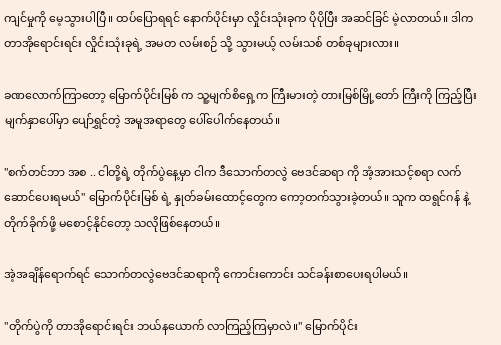ကျင်မှုကို မေ့သွားပါပြီ။ ထပ်ပြောရရင် နောက်ပိုင်းမှာ လှိုင်းသုံးခုက ပိုပိုပြီး အဆင်ခြင် မဲ့လာတယ်။ ဒါက တာအိုရောင်းရင်း လှိုင်းသုံးခုရဲ့ အမတ လမ်းစဉ် သို့ သွားမယ့် လမ်းသစ် တစ်ခုများလား။

ခဏလောက်ကြာတော့ မြောက်ပိုင်းမြစ် က သူ့မျက်စိရှေ့က ကြီးမားတဲ့ တားမြစ်မြို့တော် ကြီးကို ကြည့်ပြီး မျက်နှာပေါ်မှာ ပျော်ရွှင်တဲ့ အမူအရာတွေ ပေါ်ပေါက်နေတယ်။

"စက်တင်ဘာ အစ .. ငါတို့ရဲ့ တိုက်ပွဲနေ့မှာ ငါက ဒီသောက်တလွဲ ဗေဒင်ဆရာ ကို အံ့အားသင့်စရာ လက်ဆောင်ပေးရမယ်" မြောက်ပိုင်းမြစ် ရဲ့ နှုတ်ခမ်းထောင့်တွေက ကော့တက်သွားခဲ့တယ်။ သူက ထရွင်ဂန် နဲ့ တိုက်ခိုက်ဖို့ မစောင့်နိုင်တော့ သလိုဖြစ်နေတယ်။

အဲ့အချိန်ရောက်ရင် သောက်တလွဲဗေဒင်ဆရာကို ကောင်းကောင်း သင်ခန်းစာပေးရပါမယ်။

"တိုက်ပွဲကို တာအိုရောင်းရင်း ဘယ်နယောက် လာကြည့်ကြမှာလဲ။" မြောက်ပိုင်း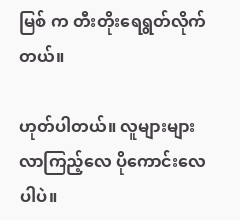မြစ် က တီးတိုးရေရွတ်လိုက်တယ်။

ဟုတ်ပါတယ်။ လူများများ လာကြည့်လေ ပိုကောင်းလေပါပဲ။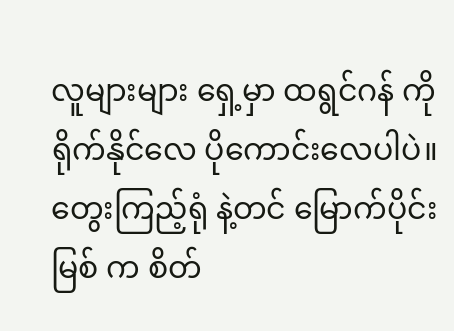လူများများ ရှေ့မှာ ထရွင်ဂန် ကို ရိုက်နိုင်လေ ပိုကောင်းလေပါပဲ။ တွေးကြည့်ရုံ နဲ့တင် မြောက်ပိုင်းမြစ် က စိတ်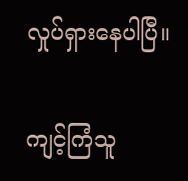လှုပ်ရှားနေပါပြီ။

ကျင့်ကြံသူ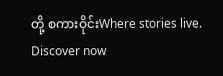တို့ စကားဝိုင်းWhere stories live. Discover now